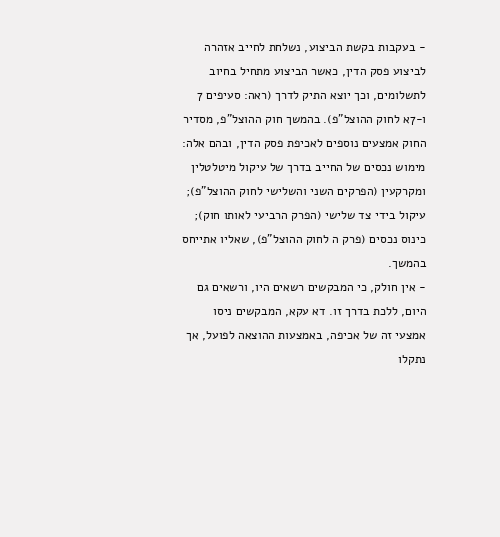- בעקבות בקשת הביצוע, נשלחת לחייב אזהרה לביצוע פסק הדין, כאשר הביצוע מתחיל בחיוב לתשלומים, וכך יוצא התיק לדרך (ראה: סעיפים 7 ו-7א לחוק ההוצל"פ). בהמשך חוק ההוצל"פ, מסדיר החוק אמצעים נוספים לאכיפת פסק הדין, ובהם אלה:
מימוש נכסים של החייב בדרך של עיקול מיטלטלין ומקרקעין (הפרקים השני והשלישי לחוק ההוצל"פ);
עיקול בידי צד שלישי (הפרק הרביעי לאותו חוק);
כינוס נכסים (פרק ה לחוק ההוצל"פ), שאליו אתייחס בהמשך.
- אין חולק, כי המבקשים רשאים היו, ורשאים גם היום, ללכת בדרך זו. דא עקא, המבקשים ניסו אמצעי זה של אכיפה, באמצעות ההוצאה לפועל, אך נתקלו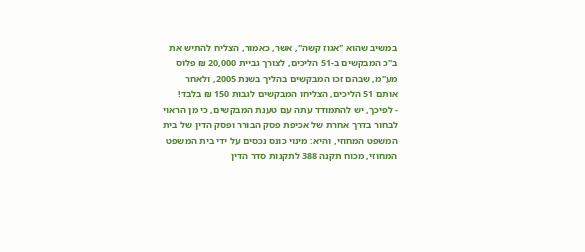במשיב שהוא "אגוז קשה", אשר, כאמור, הצליח להתיש את ב"כ המבקשים ב-51 הליכים, לצורך גביית 20,000 ₪ פלוס מע"מ, שבהם זכו המבקשים בהליך בשנת 2005, ולאחר אותם 51 הליכים, הצליחו המבקשים לגבות 150 ₪ בלבד!
- לפיכך, יש להתמודד עתה עם טענת המבקשים, כי מן הראוי לבחור בדרך אחרת של אכיפת פסק הבורר ופסק הדין של בית המשפט המחוזי, והיא: מינוי כונס נכסים על ידי בית המשפט המחוזי, מכוח תקנה 388 לתקנות סדר הדין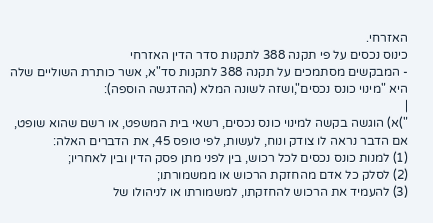האזרחי.
כינוס נכסים על פי תקנה 388 לתקנות סדר הדין האזרחי
- המבקשים מסתמכים על תקנה 388 לתקנות סד"א, אשר כותרת השוליים שלה היא "מינוי כונס נכסים",ושזה לשונה המלא (ההדגשה הוספה):
|
")א) הוגשה בקשה למינוי כונס נכסים, רשאי בית המשפט, או רשם שהוא שופט, אם הדבר נראה לו צודק ונוח, לעשות, לפי טופס 45, את הדברים האלה:
(1) למנות כונס נכסים לכל רכוש, בין לפני מתן פסק הדין ובין לאחריו;
(2) לסלק כל אדם מהחזקת הרכוש או ממשמורתו;
(3) להעמיד את הרכוש להחזקתו, למשמורתו או לניהולו של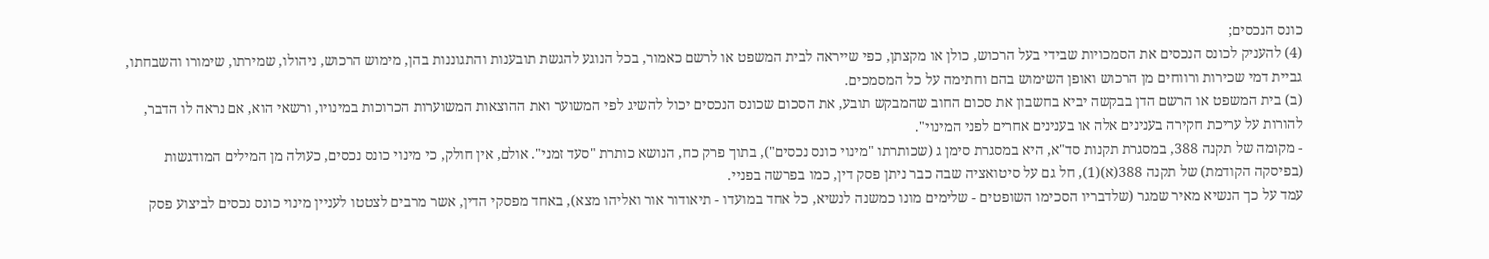כונס הנכסים;
(4) להעניק לכונס הנכסים את הסמכויות שבידי בעל הרכוש, כולן או מקצתן, כפי שייראה לבית המשפט או לרשם כאמור, בכל הנוגע להגשת תובענות והתגוננות בהן, מימוש הרכוש, ניהולו, שמירתו, שימורו והשבחתו, גביית דמי שכירות ורווחים מן הרכוש ואופן השימוש בהם וחתימה על כל המסמכים.
(ב) בית המשפט או הרשם הדן בבקשה יביא בחשבון את סכום החוב שהמבקש תובע, את הסכום שכונס הנכסים יכול להשיג לפי המשוער ואת ההוצאות המשוערות הכרוכות במינויו, ורשאי הוא, אם נראה לו הדבר, להורות על עריכת חקירה בענינים אלה או בענינים אחרים לפני המינוי".
- מקומה של תקנה 388, במסגרת תקנות סד"א, היא במסגרת סימן ג (שכותרתו "מינוי כונס נכסים"), בתוך פרק כח, הנושא כותרת "סעד זמני". אולם, אין חולק, כי מינוי כונס נכסים, כעולה מן המילים המודגשות (בפיסקה הקודמת) של תקנה 388(א)(1), חל גם על סיטואציה שבה כבר ניתן פסק דין, כמו בפרשה בפניי.
עמד על כך הנשיא מאיר שמגר (שלדבריו הסכימו השופטים - שלימים מונו כמשנה לנשיא, כל אחד במועדו - תיאודור אור ואליהו מצא), באחד מפסקי הדין, אשר מרבים לצטטו לעניין מינוי כונס נכסים לביצוע פסק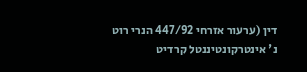דין (ערעור אזרחי 447/92 הנרי רוט נ' אינטרקונטיננטל קרדיט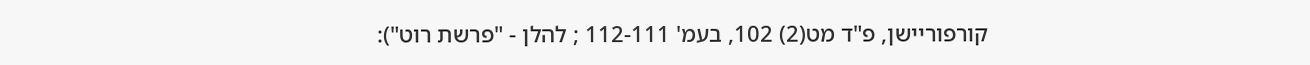קורפוריישן, פ"ד מט(2) 102, בעמ' 112-111 ; להלן - "פרשת רוט"):